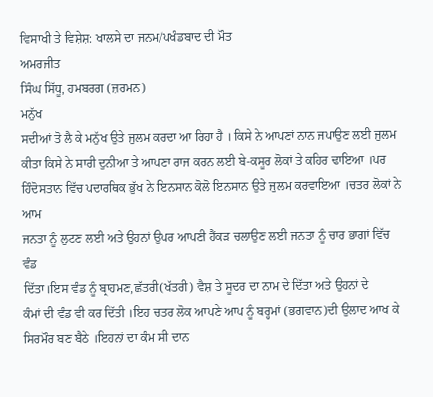ਵਿਸਾਖੀ ਤੇ ਵਿਸ਼ੇਸ਼: ਖਾਲਸੇ ਦਾ ਜਨਮ/ਪਖੰਡਬਾਦ ਦੀ ਮੌਤ
ਅਮਰਜੀਤ
ਸਿੰਘ ਸਿੱਧੂ, ਹਮਬਰਗ (ਜ਼ਰਮਨ)
ਮਨੁੱਖ
ਸਦੀਆਂ ਤੋ ਲੈ ਕੇ ਮਨੁੱਖ ਉਤੇ ਜੁਲਮ ਕਰਦਾ ਆ ਰਿਹਾ ਹੈ । ਕਿਸੇ ਨੇ ਆਪਣਾਂ ਨਾਨ ਜਪਾਉਣ ਲਈ ਜੁਲਮ
ਕੀਤਾ ਕਿਸੇ ਨੇ ਸਾਰੀ ਦੁਨੀਆ ਤੇ ਆਪਣਾ ਰਾਜ ਕਰਨ ਲਈ ਬੇ-ਕਸੂਰ ਲੋਕਾਂ ਤੇ ਕਹਿਰ ਢਾਇਆ ।ਪਰ
ਹਿੰਦੋਸਤਾਨ ਵਿੱਚ ਪਦਾਰਥਿਕ ਭੁੱਖ ਨੇ ਇਨਸਾਨ ਕੋਲੋ ਇਨਸਾਨ ਉਤੇ ਜੁਲਮ ਕਰਵਾਇਆ ।ਚਤਰ ਲੋਕਾਂ ਨੇ ਆਮ
ਜਨਤਾ ਨੂੰ ਲੁਟਣ ਲਈ ਅਤੇ ਉਹਨਾਂ ਉਪਰ ਆਪਣੀ ਹੈਂਕੜ ਚਲਾਉਣ ਲਈ ਜਨਤਾ ਨੂੰ ਚਾਰ ਭਾਗਾਂ ਵਿੱਚ ਵੰਡ
ਦਿੱਤਾ।ਇਸ ਵੰਡ ਨੂੰ ਬ੍ਰਾਹਮਣ,ਛੱਤਰੀ(ਖੱਤਰੀ) ਵੈਸ਼ ਤੇ ਸੂਦਰ ਦਾ ਨਾਮ ਦੇ ਦਿੱਤਾ ਅਤੇ ਉਹਨਾਂ ਦੇ
ਕੰਮਾਂ ਦੀ ਵੰਡ ਵੀ ਕਰ ਦਿੱਤੀ ।ਇਹ ਚਤਰ ਲੋਕ ਆਪਣੇ ਆਪ ਨੂੰ ਬਰ੍ਹਮਾਂ (ਭਗਵਾਨ)ਦੀ ਉਲਾਦ ਆਖ ਕੇ
ਸਿਰਮੌਰ ਬਣ ਬੈਠੇ ।ਇਹਨਾਂ ਦਾ ਕੰਮ ਸੀ ਦਾਨ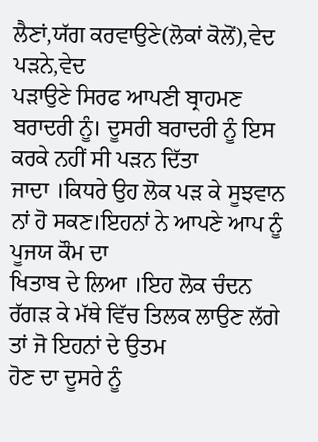ਲੈਣਾਂ,ਯੱਗ ਕਰਵਾਉਣੇ(ਲੋਕਾਂ ਕੋਲੋਂ),ਵੇਦ ਪੜਨੇ,ਵੇਦ
ਪੜਾਉਣੇ ਸਿਰਫ ਆਪਣੀ ਬ੍ਰਾਹਮਣ ਬਰਾਦਰੀ ਨੂੰ। ਦੂਸਰੀ ਬਰਾਦਰੀ ਨੂੰ ਇਸ ਕਰਕੇ ਨਹੀਂ ਸੀ ਪੜਨ ਦਿੱਤਾ
ਜਾਦਾ ।ਕਿਧਰੇ ਉਹ ਲੋਕ ਪੜ ਕੇ ਸੂਝਵਾਨ ਨਾਂ ਹੋ ਸਕਣ।ਇਹਨਾਂ ਨੇ ਆਪਣੇ ਆਪ ਨੂੰ ਪੂਜਯ ਕੌਮ ਦਾ
ਖਿਤਾਬ ਦੇ ਲਿਆ ।ਇਹ ਲੋਕ ਚੰਦਨ ਰੱਗੜ ਕੇ ਮੱਥੇ ਵਿੱਚ ਤਿਲਕ ਲਾਉਣ ਲੱਗੇ ਤਾਂ ਜੋ ਇਹਨਾਂ ਦੇ ਉਤਮ
ਹੋਣ ਦਾ ਦੂਸਰੇ ਨੂੰ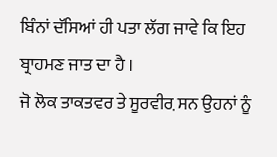ਬਿੰਨਾਂ ਦੱਸਿਆਂ ਹੀ ਪਤਾ ਲੱਗ ਜਾਵੇ ਕਿ ਇਹ ਬ੍ਰਾਹਮਣ ਜਾਤ ਦਾ ਹੈ ।
ਜੋ ਲੋਕ ਤਾਕਤਵਰ ਤੇ ਸੂਰਵੀਰ਼ ਸਨ ਉਹਨਾਂ ਨੂੰ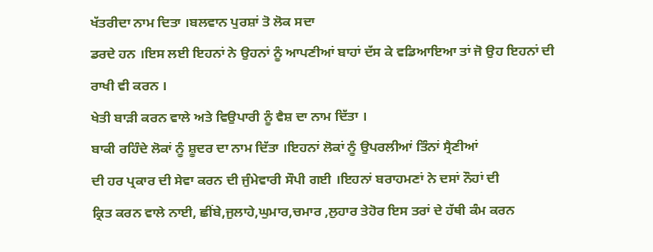ਖੱਤਰੀਦਾ ਨਾਮ ਦਿਤਾ ।ਬਲਵਾਨ ਪੁਰਸ਼ਾਂ ਤੋ ਲੋਕ ਸਦਾ
ਡਰਦੇ ਹਨ ।ਇਸ ਲਈ ਇਹਨਾਂ ਨੇ ਉਹਨਾਂ ਨੂੰ ਆਪਣੀਆਂ ਬਾਹਾਂ ਦੱਸ ਕੇ ਵਡਿਆਇਆ ਤਾਂ ਜੋ ਉਹ ਇਹਨਾਂ ਦੀ
ਰਾਖੀ ਵੀ ਕਰਨ ।
ਖੇਤੀ ਬਾੜੀ ਕਰਨ ਵਾਲੇ ਅਤੇ ਵਿਉਪਾਰੀ ਨੂੰ ਵੈਸ਼ ਦਾ ਨਾਮ ਦਿੱਤਾ ।
ਬਾਕੀ ਰਹਿੰਦੇ ਲੋਕਾਂ ਨੂੰ ਸ਼ੂਦਰ ਦਾ ਨਾਮ ਦਿੱਤਾ ।ਇਹਨਾਂ ਲੋਕਾਂ ਨੂੰ ਉਪਰਲੀਆਂ ਤਿੰਨਾਂ ਸ੍ਰੈਣੀਆਂ
ਦੀ ਹਰ ਪ੍ਰਕਾਰ ਦੀ ਸੇਵਾ ਕਰਨ ਦੀ ਜੁੰਮੇਵਾਰੀ ਸੌਪੀ ਗਈ ।ਇਹਨਾਂ ਬਰਾਹਮਣਾਂ ਨੇ ਦਸਾਂ ਨੌਹਾਂ ਦੀ
ਕ੍ਰਿਤ ਕਰਨ ਵਾਲੇ ਨਾਈ, ਛੀਂਬੇ,ਜੁਲਾਹੇ,ਘੁਮਾਰ,ਚਮਾਰ ,ਲੁਹਾਰ ਤੇਹੋਰ ਇਸ ਤਰਾਂ ਦੇ ਹੱਥੀ ਕੰਮ ਕਰਨ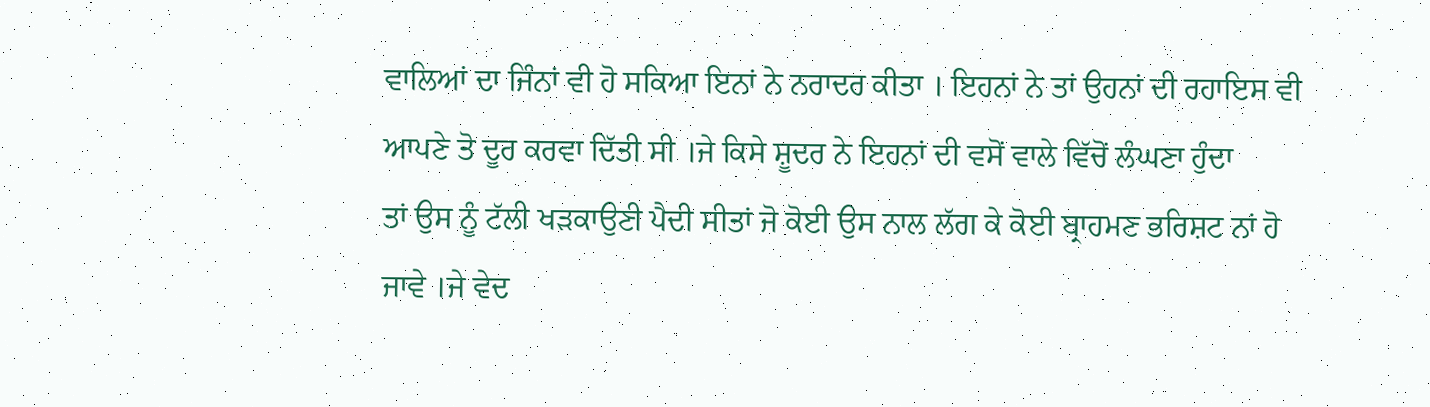ਵਾਲਿਆਂ ਦਾ ਜਿੰਨਾਂ ਵੀ ਹੋ ਸਕਿਆ ਇਨਾਂ ਨੇ ਨਰਾਦਰ ਕੀਤਾ । ਇਹਨਾਂ ਨੇ ਤਾਂ ਉਹਨਾਂ ਦੀ ਰਹਾਇਸ ਵੀ
ਆਪਣੇ ਤੋ ਦੂਰ ਕਰਵਾ ਦਿੱਤੀ ਸੀ ।ਜੇ ਕਿਸੇ ਸ਼ੂਦਰ ਨੇ ਇਹਨਾਂ ਦੀ ਵਸੋਂ ਵਾਲੇ ਵਿੱਚੋਂ ਲੰਘਣਾ ਹੁੰਦਾ
ਤਾਂ ਉਸ ਨੂੰ ਟੱਲੀ ਖੜਕਾਉਣੀ ਪੈਦੀ ਸੀਤਾਂ ਜੋ ਕੋਈ ਉਸ ਨਾਲ ਲੱਗ ਕੇ ਕੋਈ ਬ੍ਰਾਹਮਣ ਭਰਿਸ਼ਟ ਨਾਂ ਹੋ
ਜਾਵੇ ।ਜੇ ਵੇਦ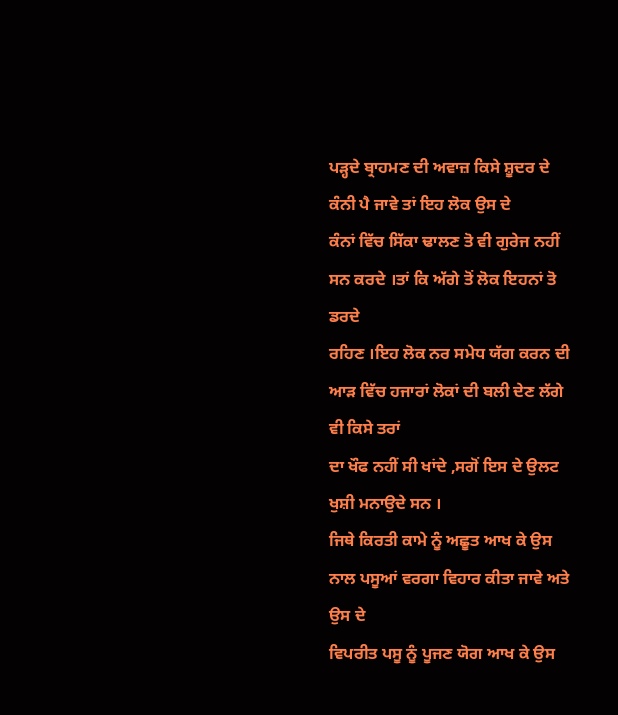ਪੜ੍ਹਦੇ ਬ੍ਰਾਹਮਣ ਦੀ ਅਵਾਜ਼ ਕਿਸੇ ਸ਼ੂਦਰ ਦੇ ਕੰਨੀ ਪੈ ਜਾਵੇ ਤਾਂ ਇਹ ਲੋਕ ਉਸ ਦੇ
ਕੰਨਾਂ ਵਿੱਚ ਸਿੱਕਾ ਢਾਲਣ ਤੋ ਵੀ ਗੁਰੇਜ ਨਹੀਂ ਸਨ ਕਰਦੇ ।ਤਾਂ ਕਿ ਅੱਗੇ ਤੋਂ ਲੋਕ ਇਹਨਾਂ ਤੋ ਡਰਦੇ
ਰਹਿਣ ।ਇਹ ਲੋਕ ਨਰ ਸਮੇਧ ਯੱਗ ਕਰਨ ਦੀ ਆੜ ਵਿੱਚ ਹਜਾਰਾਂ ਲੋਕਾਂ ਦੀ ਬਲੀ ਦੇਣ ਲੱਗੇ ਵੀ ਕਿਸੇ ਤਰਾਂ
ਦਾ ਖੌਫ ਨਹੀਂ ਸੀ ਖਾਂਦੇ ,ਸਗੋਂ ਇਸ ਦੇ ਉਲਟ ਖੁਸ਼ੀ ਮਨਾਉਦੇ ਸਨ ।
ਜਿਥੇ ਕਿਰਤੀ ਕਾਮੇ ਨੂੰ ਅਛੂਤ ਆਖ ਕੇ ਉਸ ਨਾਲ ਪਸੂਆਂ ਵਰਗਾ ਵਿਹਾਰ ਕੀਤਾ ਜਾਵੇ ਅਤੇ ਉਸ ਦੇ
ਵਿਪਰੀਤ ਪਸੂ ਨੂੰ ਪੂਜਣ ਯੋਗ ਆਖ ਕੇ ਉਸ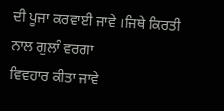ਦੀ ਪੂਜਾ ਕਰਵਾਈ ਜਾਵੇ ।ਜਿਥੇ ਕਿਰਤੀ ਨਾਲ ਗੁਲਾੰ ਵਰਗਾ
ਵਿਵਹਾਰ ਕੀਤਾ ਜਾਵੇ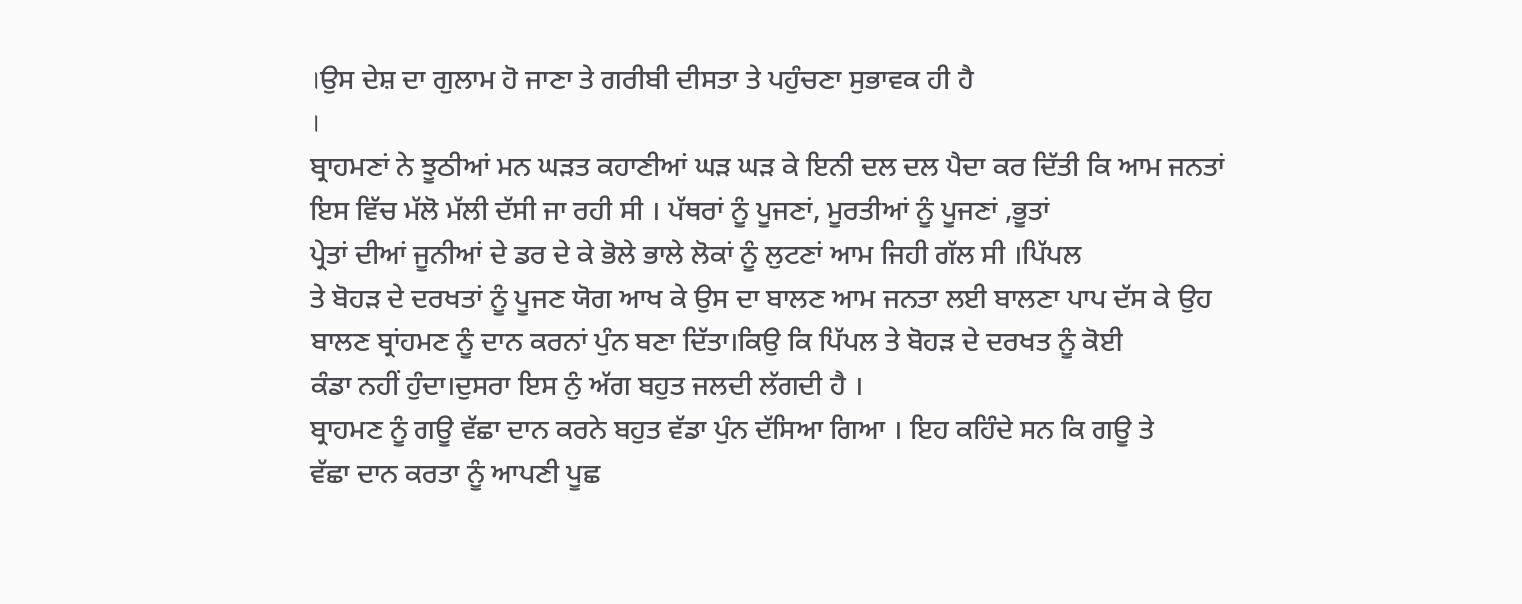।ਉਸ ਦੇਸ਼ ਦਾ ਗੁਲਾਮ ਹੋ ਜਾਣਾ ਤੇ ਗਰੀਬੀ ਦੀਸਤਾ ਤੇ ਪਹੁੰਚਣਾ ਸੁਭਾਵਕ ਹੀ ਹੈ
।
ਬ੍ਰਾਹਮਣਾਂ ਨੇ ਝੂਠੀਆਂ ਮਨ ਘੜਤ ਕਹਾਣੀਆਂ ਘੜ ਘੜ ਕੇ ਇਨੀ ਦਲ ਦਲ ਪੈਦਾ ਕਰ ਦਿੱਤੀ ਕਿ ਆਮ ਜਨਤਾਂ
ਇਸ ਵਿੱਚ ਮੱਲੋ ਮੱਲੀ ਦੱਸੀ ਜਾ ਰਹੀ ਸੀ । ਪੱਥਰਾਂ ਨੂੰ ਪੂਜਣਾਂ, ਮੂਰਤੀਆਂ ਨੂੰ ਪੂਜਣਾਂ ,ਭੂਤਾਂ
ਪ੍ਰੇਤਾਂ ਦੀਆਂ ਜੂਨੀਆਂ ਦੇ ਡਰ ਦੇ ਕੇ ਭੋਲੇ ਭਾਲੇ ਲੋਕਾਂ ਨੂੰ ਲੁਟਣਾਂ ਆਮ ਜਿਹੀ ਗੱਲ ਸੀ ।ਪਿੱਪਲ
ਤੇ ਬੋਹੜ ਦੇ ਦਰਖਤਾਂ ਨੂੰ ਪੂਜਣ ਯੋਗ ਆਖ ਕੇ ਉਸ ਦਾ ਬਾਲਣ ਆਮ ਜਨਤਾ ਲਈ ਬਾਲਣਾ ਪਾਪ ਦੱਸ ਕੇ ਉਹ
ਬਾਲਣ ਬ੍ਰਾਂਹਮਣ ਨੂੰ ਦਾਨ ਕਰਨਾਂ ਪੁੰਨ ਬਣਾ ਦਿੱਤਾ।ਕਿਉ ਕਿ ਪਿੱਪਲ ਤੇ ਬੋਹੜ ਦੇ ਦਰਖਤ ਨੂੰ ਕੋਈ
ਕੰਡਾ ਨਹੀਂ ਹੁੰਦਾ।ਦੁਸਰਾ ਇਸ ਨੁੰ ਅੱਗ ਬਹੁਤ ਜਲਦੀ ਲੱਗਦੀ ਹੈ ।
ਬ੍ਰਾਹਮਣ ਨੂੰ ਗਊ ਵੱਛਾ ਦਾਨ ਕਰਨੇ ਬਹੁਤ ਵੱਡਾ ਪੁੰਨ ਦੱਸਿਆ ਗਿਆ । ਇਹ ਕਹਿੰਦੇ ਸਨ ਕਿ ਗਊ ਤੇ
ਵੱਛਾ ਦਾਨ ਕਰਤਾ ਨੂੰ ਆਪਣੀ ਪੂਛ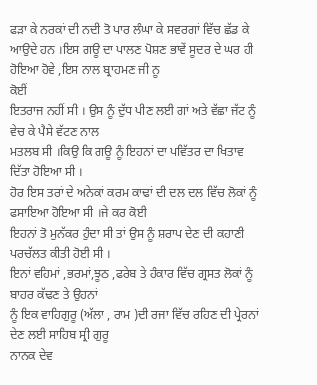ਫੜਾ ਕੇ ਨਰਕਾਂ ਦੀ ਨਦੀ ਤੋ ਪਾਰ ਲੰਘਾ ਕੇ ਸਵਰਗਾਂ ਵਿੱਚ ਛੱਡ ਕੇ
ਆਉਦੇ ਹਨ ।ਇਸ ਗਊ ਦਾ ਪਾਲਣ ਪੋਸ਼ਣ ਭਾਵੇਂ ਸੂਦਰ ਦੇ ਘਰ ਹੀ ਹੋਇਆ ਹੋਵੇ ,ਇਸ ਨਾਲ ਬ੍ਰਾਹਮਣ ਜੀ ਨੂ
ਕੋਈਂ
ਇਤਰਾਜ ਨਹੀਂ ਸੀ । ਉਸ ਨੂੰ ਦੁੱਧ ਪੀਣ ਲਈ ਗਾਂ ਅਤੇ ਵੱਛਾ ਜੱਟ ਨੂੰ ਵੇਚ ਕੇ ਪੈਸੇ ਵੱਟਣ ਨਾਲ
ਮਤਲਬ ਸੀ ।ਕਿਉ ਕਿ ਗਊ ਨੂੰ ਇਹਨਾਂ ਦਾ ਪਵਿੱਤਰ ਦਾ ਖਿਤਾਵ ਦਿੱਤਾ ਹੋਇਆ ਸੀ ।
ਹੋਰ ਇਸ ਤਰਾਂ ਦੇ ਅਨੇਕਾਂ ਕਰਮ ਕਾਢਾਂ ਦੀ ਦਲ ਦਲ ਵਿੱਚ ਲੋਕਾਂ ਨੂੰ ਫਸਾਇਆ ਹੋਇਆ ਸੀ ।ਜੇ ਕਰ ਕੋਈ
ਇਹਨਾਂ ਤੋ ਮੁਨੱਕਰ ਹੁੰਦਾ ਸੀ ਤਾਂ ਉਸ ਨੂੰ ਸ਼ਰਾਪ ਦੇਣ ਦੀ ਕਹਾਣੀ ਪਰਚੱਲਤ ਕੀਤੀ ਹੋਈ ਸੀ ।
ਇਨਾਂ ਵਹਿਮਾਂ ,ਭਰਮਾਂ,ਝੂਠ ,ਫਰੇਬ ਤੇ ਹੰਕਾਰ ਵਿੱਚ ਗ੍ਰਸਤ ਲੋਕਾਂ ਨੂੰ ਬਾਹਰ ਕੱਢਣ ਤੇ ਉਹਨਾਂ
ਨੂੰ ਇਕ ਵਾਹਿਗੁਰੂ (ਅੱਲਾ , ਰਾਮ )ਦੀ ਰਜਾ ਵਿੱਚ ਰਹਿਣ ਦੀ ਪ੍ਰੇਰਨਾਂ ਦੇਣ ਲਈ ਸਾਹਿਬ ਸ੍ਰੀ ਗੁਰੂ
ਨਾਨਕ ਦੇਵ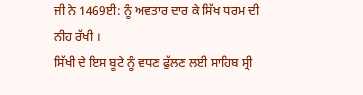ਜੀ ਨੇ 1469ਈ: ਨੂੰ ਅਵਤਾਰ ਦਾਰ ਕੇ ਸਿੱਖ ਧਰਮ ਦੀ ਨੀਹ ਰੱਖੀ ।
ਸਿੱਖੀ ਦੇ ਇਸ ਬੂਟੇ ਨੂੰ ਵਧਣ ਫੁੱਲਣ ਲਈ ਸਾਹਿਬ ਸ੍ਰੀ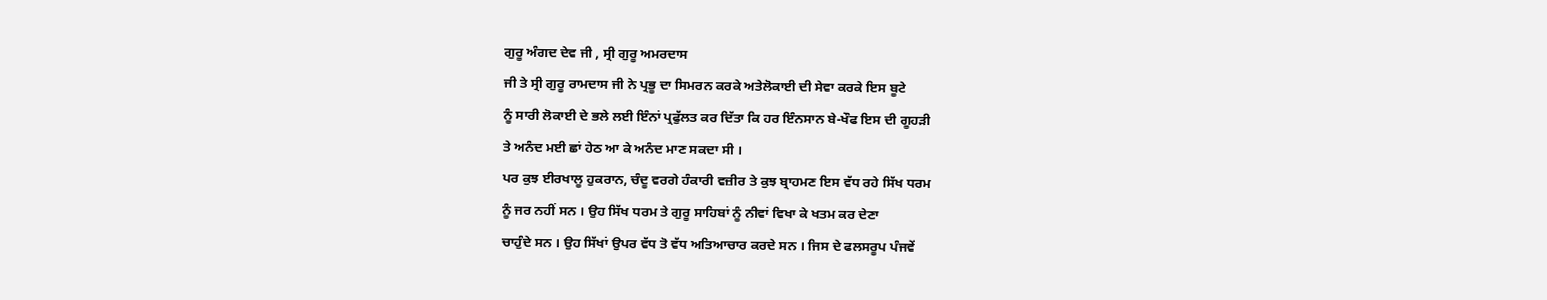ਗੁਰੂ ਅੰਗਦ ਦੇਵ ਜੀ , ਸ੍ਰੀ ਗੁਰੂ ਅਮਰਦਾਸ
ਜੀ ਤੇ ਸ੍ਰੀ ਗੁਰੂ ਰਾਮਦਾਸ ਜੀ ਨੇ ਪ੍ਰਭੂ ਦਾ ਸਿਮਰਨ ਕਰਕੇ ਅਤੇਲੋਕਾਈ ਦੀ ਸੇਵਾ ਕਰਕੇ ਇਸ ਬੂਟੇ
ਨੂੰ ਸਾਰੀ ਲੋਕਾਈ ਦੇ ਭਲੇ ਲਈ ਇੰਨਾਂ ਪ੍ਰਫੁੱਲਤ ਕਰ ਦਿੱਤਾ ਕਿ ਹਰ ਇੰਨਸਾਨ ਬੇ-ਖੌਫ ਇਸ ਦੀ ਗੂਹੜੀ
ਤੇ ਅਨੰਦ ਮਈ ਛਾਂ ਹੇਠ ਆ ਕੇ ਅਨੰਦ ਮਾਣ ਸਕਦਾ ਸੀ ।
ਪਰ ਕੁਝ ਈਰਖਾਲੂ ਹੁਕਰਾਨ, ਚੰਦੂ ਵਰਗੇ ਹੰਕਾਰੀ ਵਜ਼ੀਰ ਤੇ ਕੁਝ ਬ੍ਰਾਹਮਣ ਇਸ ਵੱਧ ਰਹੇ ਸਿੱਖ ਧਰਮ
ਨੂੰ ਜਰ ਨਹੀਂ ਸਨ । ਉਹ ਸਿੱਖ ਧਰਮ ਤੇ ਗੁਰੂ ਸਾਹਿਬਾਂ ਨੂੰ ਨੀਵਾਂ ਵਿਖਾ ਕੇ ਖਤਮ ਕਰ ਦੇਣਾ
ਚਾਹੁੰਦੇ ਸਨ । ਉਹ ਸਿੱਖਾਂ ਉਪਰ ਵੱਧ ਤੋ ਵੱਧ ਅਤਿਆਚਾਰ ਕਰਦੇ ਸਨ । ਜਿਸ ਦੇ ਫਲਸਰੂਪ ਪੰਜਵੇਂ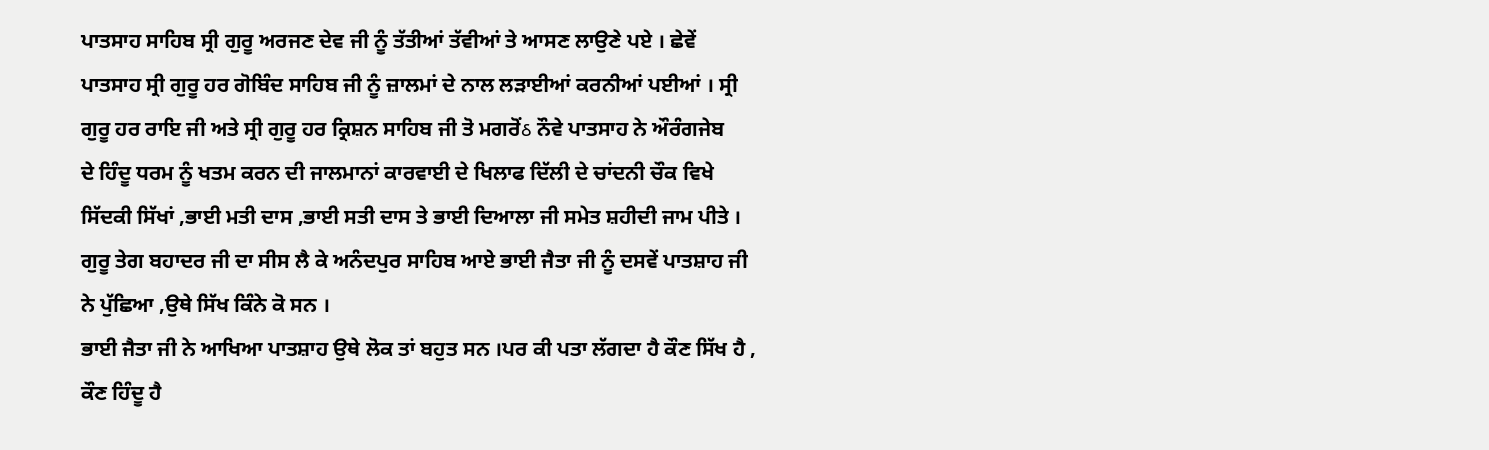ਪਾਤਸਾਹ ਸਾਹਿਬ ਸ੍ਰੀ ਗੁਰੂ ਅਰਜਣ ਦੇਵ ਜੀ ਨੂੰ ਤੱਤੀਆਂ ਤੱਵੀਆਂ ਤੇ ਆਸਣ ਲਾਉਣੇ ਪਏ । ਛੇਵੇਂ
ਪਾਤਸਾਹ ਸ੍ਰੀ ਗੁਰੂ ਹਰ ਗੋਬਿੰਦ ਸਾਹਿਬ ਜੀ ਨੂੰ ਜ਼ਾਲਮਾਂ ਦੇ ਨਾਲ ਲੜਾਈਆਂ ਕਰਨੀਆਂ ਪਈਆਂ । ਸ੍ਰੀ
ਗੁਰੂ ਹਰ ਰਾਇ ਜੀ ਅਤੇ ਸ੍ਰੀ ਗੁਰੂ ਹਰ ਕ੍ਰਿਸ਼ਨ ਸਾਹਿਬ ਜੀ ਤੋ ਮਗਰੋਂઠ ਨੌਵੇ ਪਾਤਸਾਹ ਨੇ ਔਰੰਗਜੇਬ
ਦੇ ਹਿੰਦੂ ਧਰਮ ਨੂੰ ਖਤਮ ਕਰਨ ਦੀ ਜਾਲਮਾਨਾਂ ਕਾਰਵਾਈ ਦੇ ਖਿਲਾਫ ਦਿੱਲੀ ਦੇ ਚਾਂਦਨੀ ਚੌਕ ਵਿਖੇ
ਸਿੱਦਕੀ ਸਿੱਖਾਂ ,ਭਾਈ ਮਤੀ ਦਾਸ ,ਭਾਈ ਸਤੀ ਦਾਸ ਤੇ ਭਾਈ ਦਿਆਲਾ ਜੀ ਸਮੇਤ ਸ਼ਹੀਦੀ ਜਾਮ ਪੀਤੇ ।
ਗੁਰੂ ਤੇਗ ਬਹਾਦਰ ਜੀ ਦਾ ਸੀਸ ਲੈ ਕੇ ਅਨੰਦਪੁਰ ਸਾਹਿਬ ਆਏ ਭਾਈ ਜੈਤਾ ਜੀ ਨੂੰ ਦਸਵੇਂ ਪਾਤਸ਼ਾਹ ਜੀ
ਨੇ ਪੁੱਛਿਆ ,ਉਥੇ ਸਿੱਖ ਕਿੰਨੇ ਕੋ ਸਨ ।
ਭਾਈ ਜੈਤਾ ਜੀ ਨੇ ਆਖਿਆ ਪਾਤਸ਼ਾਹ ਉਥੇ ਲੋਕ ਤਾਂ ਬਹੁਤ ਸਨ ।ਪਰ ਕੀ ਪਤਾ ਲੱਗਦਾ ਹੈ ਕੌਣ ਸਿੱਖ ਹੈ ,
ਕੌਣ ਹਿੰਦੂ ਹੈ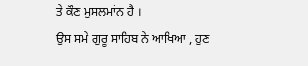ਤੇ ਕੌਣ ਮੁਸਲਮਾਂਨ ਹੈ ।
ਉਸ ਸਮੇ ਗੁਰੂ ਸਾਹਿਬ ਨੇ ਆਖਿਆ , ਹੁਣ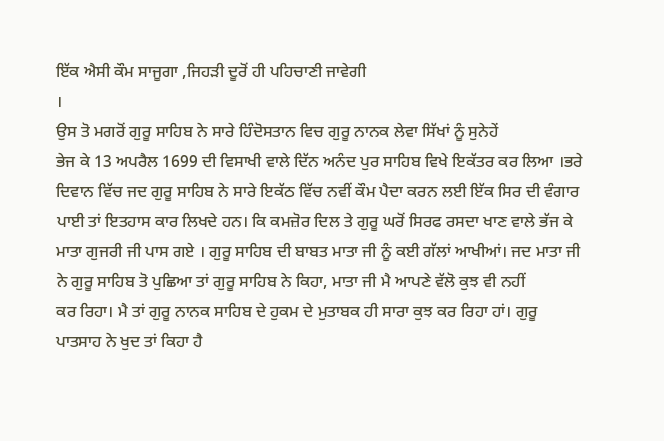ਇੱਕ ਐਸੀ ਕੌਮ ਸਾਜੂਗਾ ,ਜਿਹੜੀ ਦੂਰੋਂ ਹੀ ਪਹਿਚਾਣੀ ਜਾਵੇਗੀ
।
ਉਸ ਤੋ ਮਗਰੋਂ ਗੁਰੂ ਸਾਹਿਬ ਨੇ ਸਾਰੇ ਹਿੰਦੋਸਤਾਨ ਵਿਚ ਗੁਰੂ ਨਾਨਕ ਲੇਵਾ ਸਿੱਖਾਂ ਨੂੰ ਸੁਨੇਹੇਂ
ਭੇਜ ਕੇ 13 ਅਪਰੈਲ 1699 ਦੀ ਵਿਸਾਖੀ ਵਾਲੇ ਦਿੱਨ ਅਨੰਦ ਪੁਰ ਸਾਹਿਬ ਵਿਖੇ ਇਕੱਤਰ ਕਰ ਲਿਆ ।ਭਰੇ
ਦਿਵਾਨ ਵਿੱਚ ਜਦ ਗੁਰੂ ਸਾਹਿਬ ਨੇ ਸਾਰੇ ਇਕੱਠ ਵਿੱਚ ਨਵੀਂ ਕੌਮ ਪੈਦਾ ਕਰਨ ਲਈ ਇੱਕ ਸਿਰ ਦੀ ਵੰਗਾਰ
ਪਾਈ ਤਾਂ ਇਤਹਾਸ ਕਾਰ ਲਿਖਦੇ ਹਨ। ਕਿ ਕਮਜ਼ੋਰ ਦਿਲ ਤੇ ਗੁਰੂ ਘਰੋਂ ਸਿਰਫ ਰਸਦਾ ਖਾਣ ਵਾਲੇ ਭੱਜ ਕੇ
ਮਾਤਾ ਗੁਜਰੀ ਜੀ ਪਾਸ ਗਏ । ਗੁਰੂ ਸਾਹਿਬ ਦੀ ਬਾਬਤ ਮਾਤਾ ਜੀ ਨੂੰ ਕਈ ਗੱਲਾਂ ਆਖੀਆਂ। ਜਦ ਮਾਤਾ ਜੀ
ਨੇ ਗੁਰੂ ਸਾਹਿਬ ਤੋ ਪੁਛਿਆ ਤਾਂ ਗੁਰੂ ਸਾਹਿਬ ਨੇ ਕਿਹਾ, ਮਾਤਾ ਜੀ ਮੈ ਆਪਣੇ ਵੱਲੋ ਕੁਝ ਵੀ ਨਹੀਂ
ਕਰ ਰਿਹਾ। ਮੈ ਤਾਂ ਗੁਰੂ ਨਾਨਕ ਸਾਹਿਬ ਦੇ ਹੁਕਮ ਦੇ ਮੁਤਾਬਕ ਹੀ ਸਾਰਾ ਕੁਝ ਕਰ ਰਿਹਾ ਹਾਂ। ਗੁਰੂ
ਪਾਤਸਾਹ ਨੇ ਖੁਦ ਤਾਂ ਕਿਹਾ ਹੈ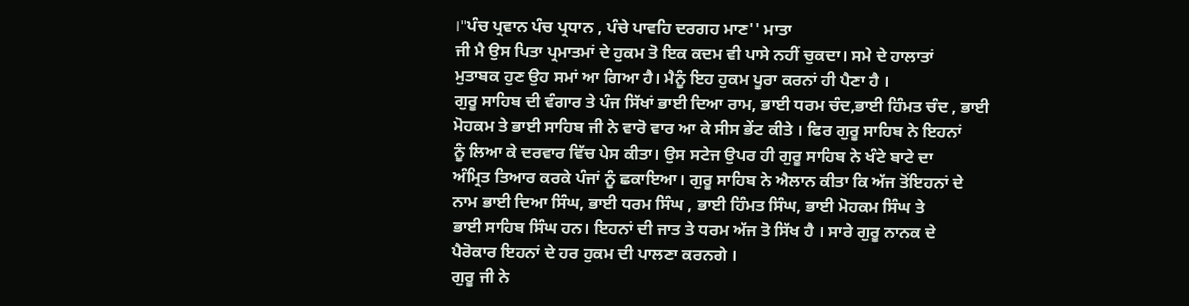।''ਪੰਚ ਪ੍ਰਵਾਨ ਪੰਚ ਪ੍ਰਧਾਨ , ਪੰਚੇ ਪਾਵਹਿ ਦਰਗਹ ਮਾਣ'' ਮਾਤਾ
ਜੀ ਮੈ ਉਸ ਪਿਤਾ ਪ੍ਰਮਾਤਮਾਂ ਦੇ ਹੁਕਮ ਤੋ ਇਕ ਕਦਮ ਵੀ ਪਾਸੇ ਨਹੀਂ ਚੁਕਦਾ। ਸਮੇ ਦੇ ਹਾਲਾਤਾਂ
ਮੁਤਾਬਕ ਹੁਣ ਉਹ ਸਮਾਂ ਆ ਗਿਆ ਹੈ। ਮੈਨੂੰ ਇਹ ਹੁਕਮ ਪੂਰਾ ਕਰਨਾਂ ਹੀ ਪੈਣਾ ਹੈ ।
ਗੁਰੂ ਸਾਹਿਬ ਦੀ ਵੰਗਾਰ ਤੇ ਪੰਜ ਸਿੱਖਾਂ ਭਾਈ ਦਿਆ ਰਾਮ, ਭਾਈ ਧਰਮ ਚੰਦ,ਭਾਈ ਹਿੰਮਤ ਚੰਦ , ਭਾਈ
ਮੋਹਕਮ ਤੇ ਭਾਈ ਸਾਹਿਬ ਜੀ ਨੇ ਵਾਰੋ ਵਾਰ ਆ ਕੇ ਸੀਸ ਭੇਂਟ ਕੀਤੇ । ਫਿਰ ਗੁਰੂ ਸਾਹਿਬ ਨੇ ਇਹਨਾਂ
ਨੂੰ ਲਿਆ ਕੇ ਦਰਵਾਰ ਵਿੱਚ ਪੇਸ ਕੀਤਾ। ਉਸ ਸਟੇਜ ਉਪਰ ਹੀ ਗੁਰੂ ਸਾਹਿਬ ਨੇ ਖੰਟੇ ਬਾਟੇ ਦਾ
ਅੰਮ੍ਰਿਤ ਤਿਆਰ ਕਰਕੇ ਪੰਜਾਂ ਨੂੰ ਛਕਾਇਆ। ਗੁਰੂ ਸਾਹਿਬ ਨੇ ਐਲਾਨ ਕੀਤਾ ਕਿ ਅੱਜ ਤੋਂਇਹਨਾਂ ਦੇ
ਨਾਮ ਭਾਈ ਦਿਆ ਸਿੰਘ, ਭਾਈ ਧਰਮ ਸਿੰਘ , ਭਾਈ ਹਿੰਮਤ ਸਿੰਘ, ਭਾਈ ਮੋਹਕਮ ਸਿੰਘ ਤੇ
ਭਾਈ ਸਾਹਿਬ ਸਿੰਘ ਹਨ। ਇਹਨਾਂ ਦੀ ਜਾਤ ਤੇ ਧਰਮ ਅੱਜ ਤੋ ਸਿੱਖ ਹੈ । ਸਾਰੇ ਗੁਰੂ ਨਾਨਕ ਦੇ
ਪੈਰੋਕਾਰ ਇਹਨਾਂ ਦੇ ਹਰ ਹੁਕਮ ਦੀ ਪਾਲਣਾ ਕਰਨਗੇ ।
ਗੁਰੂ ਜੀ ਨੇ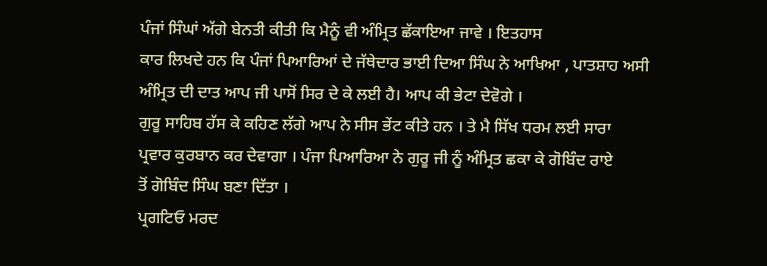ਪੰਜਾਂ ਸਿੰਘਾਂ ਅੱਗੇ ਬੇਨਤੀ ਕੀਤੀ ਕਿ ਮੈਨੂੰ ਵੀ ਅੰਮ੍ਰਿਤ ਛੱਕਾਇਆ ਜਾਵੇ । ਇਤਹਾਸ
ਕਾਰ ਲਿਖਦੇ ਹਨ ਕਿ ਪੰਜਾਂ ਪਿਆਰਿਆਂ ਦੇ ਜੱਥੇਦਾਰ ਭਾਈ ਦਿਆ ਸਿੰਘ ਨੇ ਆਖਿਆ , ਪਾਤਸ਼ਾਹ ਅਸੀ
ਅੰਮ੍ਰਿਤ ਦੀ ਦਾਤ ਆਪ ਜੀ ਪਾਸੋਂ ਸਿਰ ਦੇ ਕੇ ਲਈ ਹੈ। ਆਪ ਕੀ ਭੇਟਾ ਦੇਵੋਗੇ ।
ਗੁਰੂ ਸਾਹਿਬ ਹੱਸ ਕੇ ਕਹਿਣ ਲੱਗੇ ਆਪ ਨੇ ਸੀਸ ਭੇਂਟ ਕੀਤੇ ਹਨ । ਤੇ ਮੈ ਸਿੱਖ ਧਰਮ ਲਈ ਸਾਰਾ
ਪ੍ਰਵਾਰ ਕੁਰਬਾਨ ਕਰ ਦੇਵਾਗਾ । ਪੰਜਾ ਪਿਆਰਿਆ ਨੇ ਗੁਰੂ ਜੀ ਨੂੰ ਅੰਮ੍ਰਿਤ ਛਕਾ ਕੇ ਗੋਬਿੰਦ ਰਾਏ
ਤੋਂ ਗੋਬਿੰਦ ਸਿੰਘ ਬਣਾ ਦਿੱਤਾ ।
ਪ੍ਰਗਟਿਓ ਮਰਦ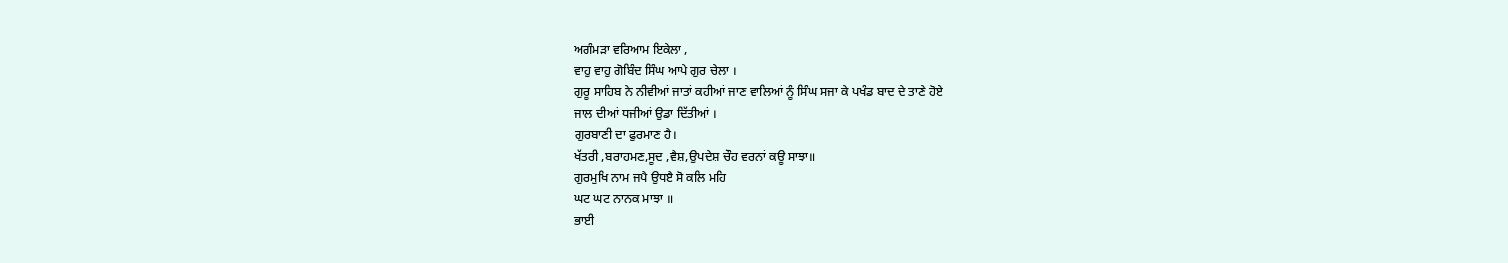ਅਗੰਮੜਾ ਵਰਿਆਮ ਇਕੇਲਾ ,
ਵਾਹੁ ਵਾਹੁ ਗੋਬਿੰਦ ਸਿੰਘ ਆਪੇ ਗੁਰ ਚੇਲਾ ।
ਗੁਰੂ ਸਾਹਿਬ ਨੇ ਨੀਵੀਆਂ ਜਾਤਾਂ ਕਹੀਆਂ ਜਾਣ ਵਾਲਿਆਂ ਨੂੰ ਸਿੰਘ ਸਜਾ ਕੇ ਪਖੰਡ ਬਾਦ ਦੇ ਤਾਣੇ ਹੋਏ
ਜਾਲ ਦੀਆਂ ਧਜੀਆਂ ਉਡਾ ਦਿੱਤੀਆਂ ।
ਗੁਰਬਾਣੀ ਦਾ ਫੁਰਮਾਣ ਹੈ।
ਖੱਤਰੀ ,ਬਰਾਹਮਣ,ਸੂਦ ,ਵੈਸ਼,ਉਪਦੇਸ਼ ਚੌਹ ਵਰਨਾਂ ਕਊ ਸਾਝਾ॥
ਗੁਰਮੁਖਿ ਨਾਮ ਜਪੈ ਉਧੲੈ ਸੋ ਕਲਿ ਮਹਿ
ਘਟ ਘਟ ਨਾਨਕ ਮਾਝਾ ॥
ਭਾਈ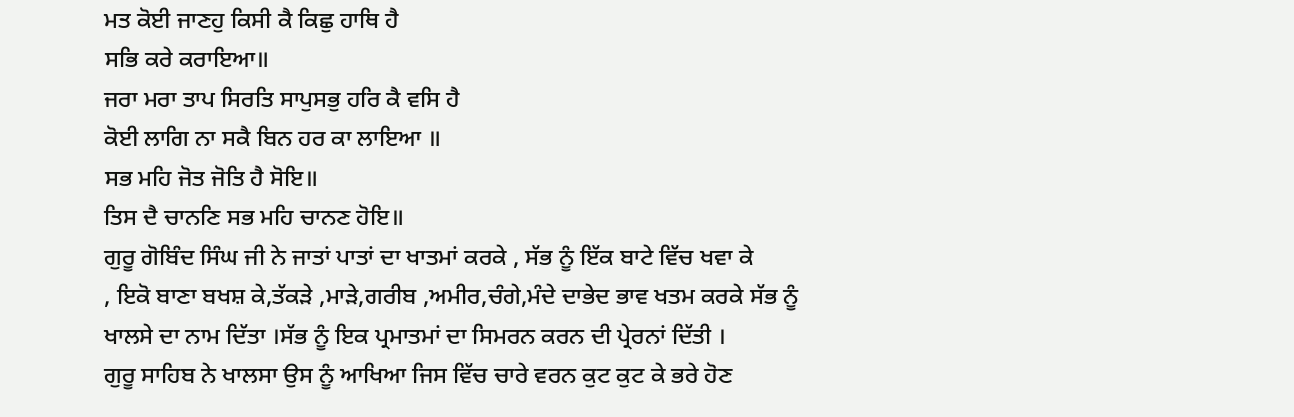ਮਤ ਕੋਈ ਜਾਣਹੁ ਕਿਸੀ ਕੈ ਕਿਛੁ ਹਾਥਿ ਹੈ
ਸਭਿ ਕਰੇ ਕਰਾਇਆ॥
ਜਰਾ ਮਰਾ ਤਾਪ ਸਿਰਤਿ ਸਾਪੁਸਭੁ ਹਰਿ ਕੈ ਵਸਿ ਹੈ
ਕੋਈ ਲਾਗਿ ਨਾ ਸਕੈ ਬਿਨ ਹਰ ਕਾ ਲਾਇਆ ॥
ਸਭ ਮਹਿ ਜੋਤ ਜੋਤਿ ਹੈ ਸੋਇ॥
ਤਿਸ ਦੈ ਚਾਨਣਿ ਸਭ ਮਹਿ ਚਾਨਣ ਹੋਇ॥
ਗੁਰੂ ਗੋਬਿੰਦ ਸਿੰਘ ਜੀ ਨੇ ਜਾਤਾਂ ਪਾਤਾਂ ਦਾ ਖਾਤਮਾਂ ਕਰਕੇ , ਸੱਭ ਨੂੰ ਇੱਕ ਬਾਟੇ ਵਿੱਚ ਖਵਾ ਕੇ
, ਇਕੋ ਬਾਣਾ ਬਖਸ਼ ਕੇ,ਤੱਕੜੇ ,ਮਾੜੇ,ਗਰੀਬ ,ਅਮੀਰ,ਚੰਗੇ,ਮੰਦੇ ਦਾਭੇਦ ਭਾਵ ਖਤਮ ਕਰਕੇ ਸੱਭ ਨੂੰ
ਖਾਲਸੇ ਦਾ ਨਾਮ ਦਿੱਤਾ ।ਸੱਭ ਨੂੰ ਇਕ ਪ੍ਰਮਾਤਮਾਂ ਦਾ ਸਿਮਰਨ ਕਰਨ ਦੀ ਪ੍ਰੇਰਨਾਂ ਦਿੱਤੀ ।
ਗੁਰੂ ਸਾਹਿਬ ਨੇ ਖਾਲਸਾ ਉਸ ਨੂੰ ਆਖਿਆ ਜਿਸ ਵਿੱਚ ਚਾਰੇ ਵਰਨ ਕੁਟ ਕੁਟ ਕੇ ਭਰੇ ਹੋਣ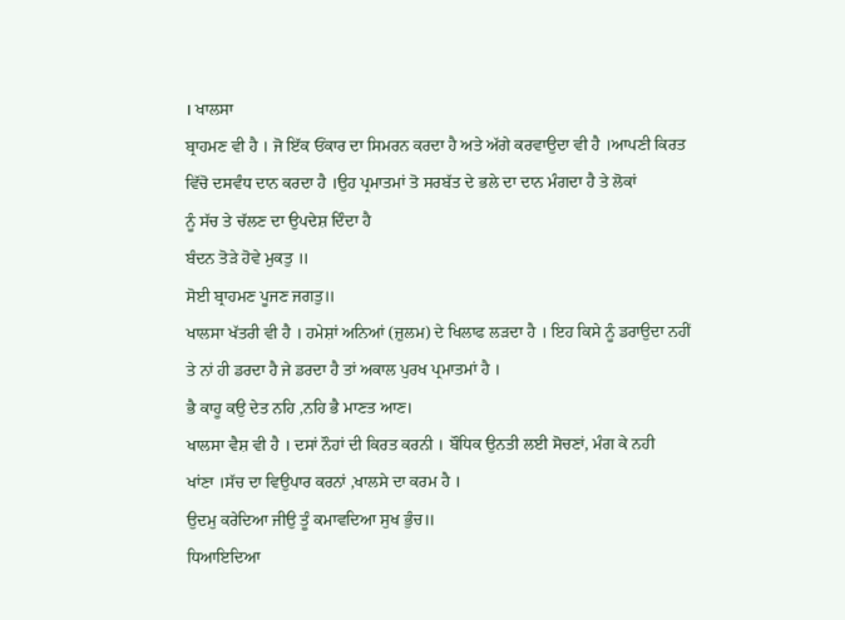। ਖਾਲਸਾ
ਬ੍ਰਾਹਮਣ ਵੀ ਹੈ । ਜੋ ਇੱਕ ਓਂਕਾਰ ਦਾ ਸਿਮਰਨ ਕਰਦਾ ਹੈ ਅਤੇ ਅੱਗੇ ਕਰਵਾਉਦਾ ਵੀ ਹੈ ।ਆਪਣੀ ਕਿਰਤ
ਵਿੱਚੋ ਦਸਵੰਧ ਦਾਨ ਕਰਦਾ ਹੈ ।ਉਹ ਪ੍ਰਮਾਤਮਾਂ ਤੋ ਸਰਬੱਤ ਦੇ ਭਲੇ ਦਾ ਦਾਨ ਮੰਗਦਾ ਹੈ ਤੇ ਲੋਕਾਂ
ਨੂੰ ਸੱਚ ਤੇ ਚੱਲਣ ਦਾ ਉਪਦੇਸ਼ ਦਿੰਦਾ ਹੈ
ਬੰਦਨ ਤੋੜੇ ਹੋਵੇ ਮੁਕਤੁ ॥
ਸੋਈ ਬ੍ਰਾਹਮਣ ਪੂਜਣ ਜਗਤੁ॥
ਖਾਲਸਾ ਖੱਤਰੀ ਵੀ ਹੈ । ਹਮੇਸ਼ਾਂ ਅਨਿਆਂ (ਜ਼ੁਲਮ) ਦੇ ਖਿਲਾਫ ਲੜਦਾ ਹੈ । ਇਹ ਕਿਸੇ ਨੂੰ ਡਰਾਉਦਾ ਨਹੀਂ
ਤੇ ਨਾਂ ਹੀ ਡਰਦਾ ਹੈ ਜੇ ਡਰਦਾ ਹੈ ਤਾਂ ਅਕਾਲ ਪੁਰਖ ਪ੍ਰਮਾਤਮਾਂ ਹੈ ।
ਭੈ ਕਾਹੂ ਕਉ ਦੇਤ ਨਹਿ ,ਨਹਿ ਭੈ ਮਾਣਤ ਆਣ।
ਖਾਲਸਾ ਵੈਸ਼ ਵੀ ਹੈ । ਦਸਾਂ ਨੌਹਾਂ ਦੀ ਕਿਰਤ ਕਰਨੀ । ਬੌਧਿਕ ਉਨਤੀ ਲਈ ਸੋਚਣਾਂ, ਮੰਗ ਕੇ ਨਹੀ
ਖਾਂਣਾ ।ਸੱਚ ਦਾ ਵਿਉਪਾਰ ਕਰਨਾਂ ,ਖਾਲਸੇ ਦਾ ਕਰਮ ਹੈ ।
ਉਦਮੁ ਕਰੇਦਿਆ ਜੀਉ ਤੂੰ ਕਮਾਵਦਿਆ ਸੁਖ ਭੁੰਚ॥
ਧਿਆਇਦਿਆ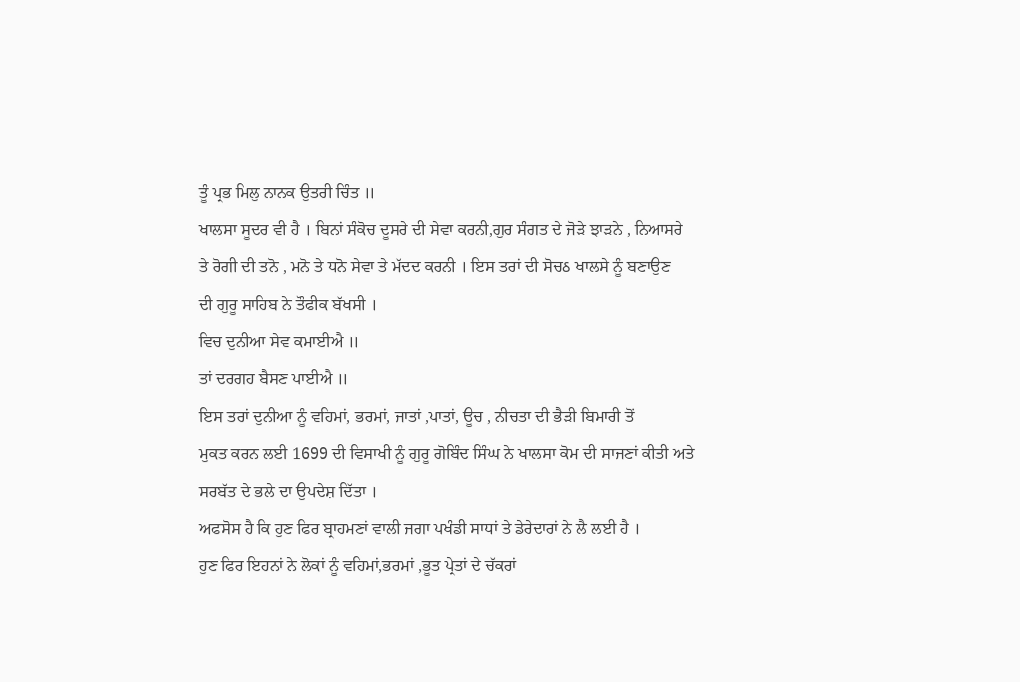ਤੂੰ ਪ੍ਰਭ ਮਿਲੁ ਨਾਨਕ ਉਤਰੀ ਚਿੰਤ ॥
ਖਾਲਸਾ ਸੂਦਰ ਵੀ ਹੈ । ਬਿਨਾਂ ਸੰਕੋਚ ਦੂਸਰੇ ਦੀ ਸੇਵਾ ਕਰਨੀ,ਗੁਰ ਸੰਗਤ ਦੇ ਜੋੜੇ ਝਾੜਨੇ , ਨਿਆਸਰੇ
ਤੇ ਰੋਗੀ ਦੀ ਤਨੋ , ਮਨੋ ਤੇ ਧਨੋ ਸੇਵਾ ਤੇ ਮੱਦਦ ਕਰਨੀ । ਇਸ ਤਰਾਂ ਦੀ ਸੋਚઠ ਖਾਲਸੇ ਨੂੰ ਬਣਾਉਣ
ਦੀ ਗੁਰੂ ਸਾਹਿਬ ਨੇ ਤੌਫੀਕ ਬੱਖਸੀ ।
ਵਿਚ ਦੁਨੀਆ ਸੇਵ ਕਮਾਈਐ ॥
ਤਾਂ ਦਰਗਹ ਬੈਸਣ ਪਾਈਐ ॥
ਇਸ ਤਰਾਂ ਦੁਨੀਆ ਨੂੰ ਵਹਿਮਾਂ, ਭਰਮਾਂ, ਜਾਤਾਂ ,ਪਾਤਾਂ, ਊਚ , ਨੀਚਤਾ ਦੀ ਭੈੜੀ ਬਿਮਾਰੀ ਤੋਂ
ਮੁਕਤ ਕਰਨ ਲਈ 1699 ਦੀ ਵਿਸਾਖੀ ਨੂੰ ਗੁਰੂ ਗੋਬਿੰਦ ਸਿੰਘ ਨੇ ਖਾਲਸਾ ਕੋਮ ਦੀ ਸਾਜਣਾਂ ਕੀਤੀ ਅਤੇ
ਸਰਬੱਤ ਦੇ ਭਲੇ ਦਾ ਉਪਦੇਸ਼ ਦਿੱਤਾ ।
ਅਫਸੋਸ ਹੈ ਕਿ ਹੁਣ ਫਿਰ ਬ੍ਰਾਹਮਣਾਂ ਵਾਲੀ ਜਗਾ ਪਖੰਡੀ ਸਾਧਾਂ ਤੇ ਡੇਰੇਦਾਰਾਂ ਨੇ ਲੈ ਲਈ ਹੈ ।
ਹੁਣ ਫਿਰ ਇਹਨਾਂ ਨੇ ਲੋਕਾਂ ਨੂੰ ਵਹਿਮਾਂ,ਭਰਮਾਂ ,ਭੂਤ ਪ੍ਰੇਤਾਂ ਦੇ ਚੱਕਰਾਂ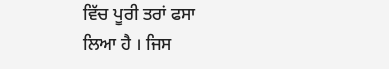ਵਿੱਚ ਪੂਰੀ ਤਰਾਂ ਫਸਾ
ਲਿਆ ਹੈ । ਜਿਸ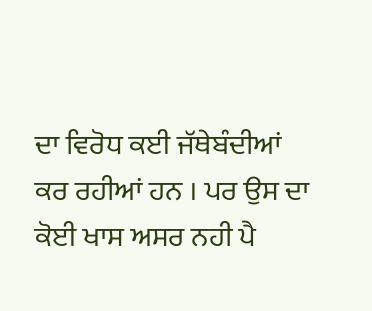ਦਾ ਵਿਰੋਧ ਕਈ ਜੱਥੇਬੰਦੀਆਂ ਕਰ ਰਹੀਆਂ ਹਨ । ਪਰ ਉਸ ਦਾ ਕੋਈ ਖਾਸ ਅਸਰ ਨਹੀ ਪੈ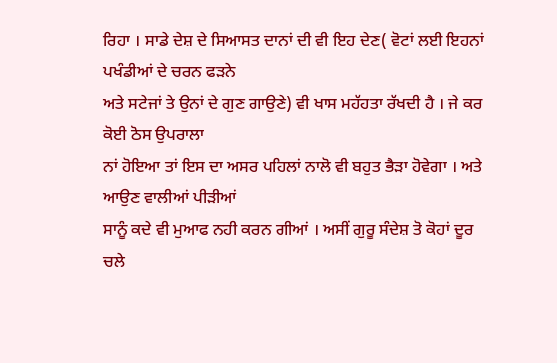ਰਿਹਾ । ਸਾਡੇ ਦੇਸ਼ ਦੇ ਸਿਆਸਤ ਦਾਨਾਂ ਦੀ ਵੀ ਇਹ ਦੇਣ( ਵੋਟਾਂ ਲਈ ਇਹਨਾਂ ਪਖੰਡੀਆਂ ਦੇ ਚਰਨ ਫੜਨੇ
ਅਤੇ ਸਟੇਜਾਂ ਤੇ ਉਨਾਂ ਦੇ ਗੁਣ ਗਾਉਣੇ) ਵੀ ਖਾਸ ਮਹੱਹਤਾ ਰੱਖਦੀ ਹੈ । ਜੇ ਕਰ ਕੋਈ ਠੋਸ ਉਪਰਾਲਾ
ਨਾਂ ਹੋਇਆ ਤਾਂ ਇਸ ਦਾ ਅਸਰ ਪਹਿਲਾਂ ਨਾਲੋ ਵੀ ਬਹੁਤ ਭੈੜਾ ਹੋਵੇਗਾ । ਅਤੇ ਆਉਣ ਵਾਲੀਆਂ ਪੀੜੀਆਂ
ਸਾਨੂੰ ਕਦੇ ਵੀ ਮੁਆਫ ਨਹੀ ਕਰਨ ਗੀਆਂ । ਅਸੀਂ ਗੁਰੂ ਸੰਦੇਸ਼ ਤੋ ਕੋਹਾਂ ਦੂਰ ਚਲੇ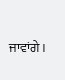ਜਾਵਾਂਗੇ।